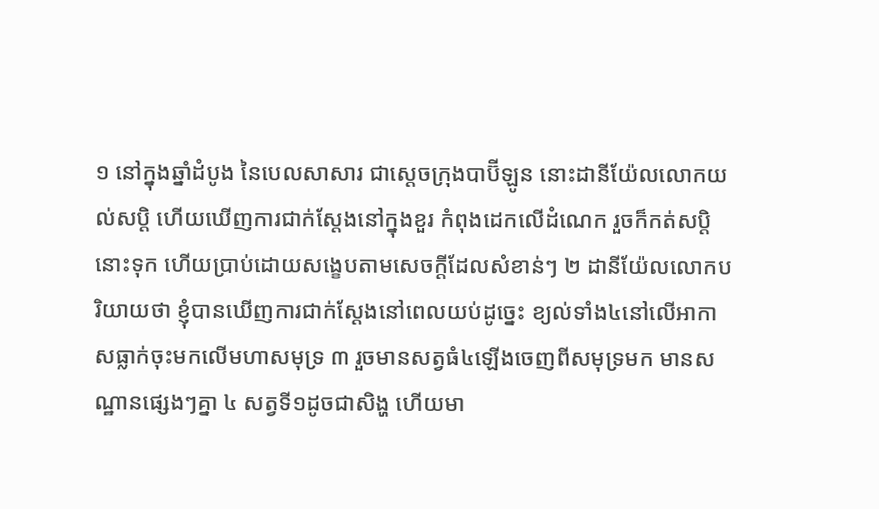១ នៅក្នុងឆ្នាំដំបូង នៃបេលសាសារ ជាស្តេចក្រុងបាប៊ីឡូន នោះដានីយ៉ែលលោកយល់សប្តិ ហើយឃើញការជាក់ស្តែងនៅក្នុងខួរ កំពុងដេកលើដំណេក រួចក៏កត់សប្តិនោះទុក ហើយប្រាប់ដោយសង្ខេបតាមសេចក្តីដែលសំខាន់ៗ ២ ដានីយ៉ែលលោកបរិយាយថា ខ្ញុំបានឃើញការជាក់ស្តែងនៅពេលយប់ដូច្នេះ ខ្យល់ទាំង៤នៅលើអាកាសធ្លាក់ចុះមកលើមហាសមុទ្រ ៣ រួចមានសត្វធំ៤ឡើងចេញពីសមុទ្រមក មានសណ្ឋានផ្សេងៗគ្នា ៤ សត្វទី១ដូចជាសិង្ហ ហើយមា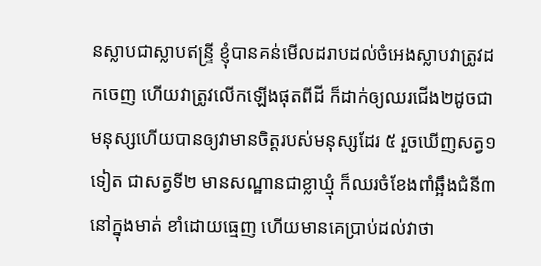នស្លាបជាស្លាបឥន្ទ្រី ខ្ញុំបានគន់មើលដរាបដល់ចំអេងស្លាបវាត្រូវដកចេញ ហើយវាត្រូវលើកឡើងផុតពីដី ក៏ដាក់ឲ្យឈរជើង២ដូចជាមនុស្សហើយបានឲ្យវាមានចិត្តរបស់មនុស្សដែរ ៥ រួចឃើញសត្វ១ទៀត ជាសត្វទី២ មានសណ្ឋានជាខ្លាឃ្មុំ ក៏ឈរចំខែងពាំឆ្អឹងជំនី៣នៅក្នុងមាត់ ខាំដោយធ្មេញ ហើយមានគេប្រាប់ដល់វាថា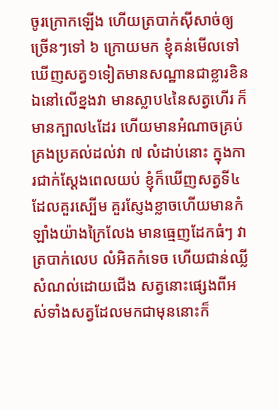ចូរក្រោកឡើង ហើយត្របាក់ស៊ីសាច់ឲ្យច្រើនៗទៅ ៦ ក្រោយមក ខ្ញុំគន់មើលទៅឃើញសត្វ១ទៀតមានសណ្ឋានជាខ្លារខិន ឯនៅលើខ្នងវា មានស្លាប៤នៃសត្វហើរ ក៏មានក្បាល៤ដែរ ហើយមានអំណាចគ្រប់គ្រងប្រគល់ដល់វា ៧ លំដាប់នោះ ក្នុងការជាក់ស្តែងពេលយប់ ខ្ញុំក៏ឃើញសត្វទី៤ដែលគួរស្បើម គួរស្ញែងខ្លាចហើយមានកំឡាំងយ៉ាងក្រៃលែង មានធ្មេញដែកធំៗ វាត្របាក់លេប លំអិតកំទេច ហើយជាន់ឈ្លីសំណល់ដោយជើង សត្វនោះផ្សេងពីអស់ទាំងសត្វដែលមកជាមុននោះក៏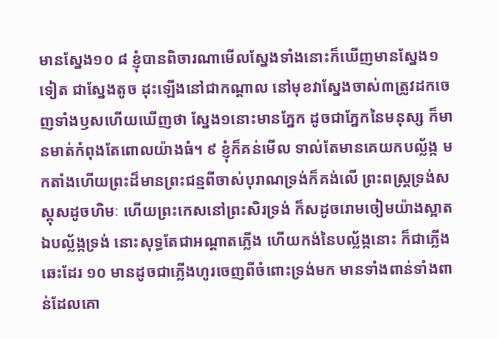មានស្នែង១០ ៨ ខ្ញុំបានពិចារណាមើលស្នែងទាំងនោះក៏ឃើញមានស្នែង១ទៀត ជាស្នែងតូច ដុះឡើងនៅជាកណ្តាល នៅមុខវាស្នែងចាស់៣ត្រូវដកចេញទាំងឫសហើយឃើញថា ស្នែង១នោះមានភ្នែក ដូចជាភ្នែកនៃមនុស្ស ក៏មានមាត់កំពុងតែពោលយ៉ាងធំ។ ៩ ខ្ញុំក៏គន់មើល ទាល់តែមានគេយកបល្ល័ង្ក មកតាំងហើយព្រះដ៏មានព្រះជន្មពីចាស់បុរាណទ្រង់ក៏គង់លើ ព្រះពស្ត្រទ្រង់សស្គុសដូចហិមៈ ហើយព្រះកេសនៅព្រះសិរទ្រង់ ក៏សដូចរោមចៀមយ៉ាងស្អាត ឯបល្ល័ង្កទ្រង់ នោះសុទ្ធតែជាអណ្តាតភ្លើង ហើយកង់នៃបល្ល័ង្កនោះ ក៏ជាភ្លើងឆេះដែរ ១០ មានដូចជាភ្លើងហូរចេញពីចំពោះទ្រង់មក មានទាំងពាន់ទាំងពាន់ដែលគោ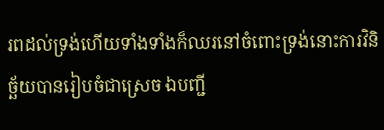រពដល់ទ្រង់ហើយទាំងទាំងក៏ឈរនៅចំពោះទ្រង់នោះការវិនិច្ឆ័យបានរៀបចំជាស្រេច ឯបញ្ជី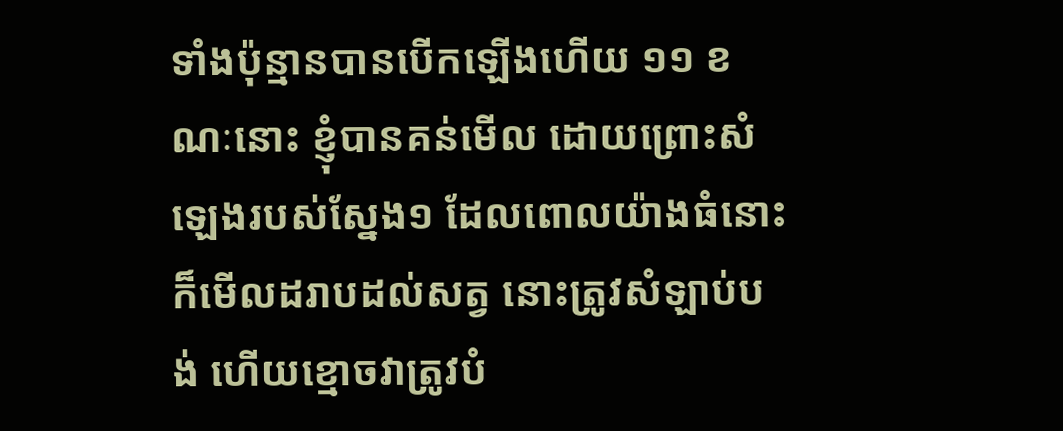ទាំងប៉ុន្មានបានបើកឡើងហើយ ១១ ខណៈនោះ ខ្ញុំបានគន់មើល ដោយព្រោះសំឡេងរបស់ស្នែង១ ដែលពោលយ៉ាងធំនោះ ក៏មើលដរាបដល់សត្វ នោះត្រូវសំឡាប់បង់ ហើយខ្មោចវាត្រូវបំ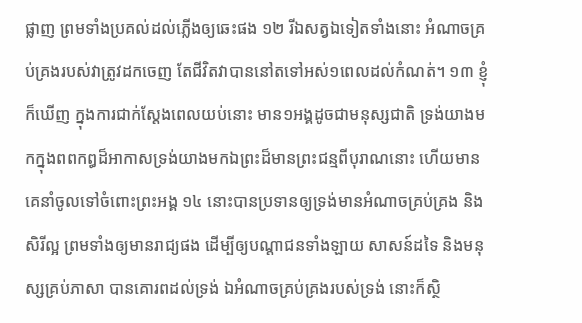ផ្លាញ ព្រមទាំងប្រគល់ដល់ភ្លើងឲ្យឆេះផង ១២ រីឯសត្វឯទៀតទាំងនោះ អំណាចគ្រប់គ្រងរបស់វាត្រូវដកចេញ តែជីវិតវាបាននៅតទៅអស់១ពេលដល់កំណត់។ ១៣ ខ្ញុំក៏ឃើញ ក្នុងការជាក់ស្តែងពេលយប់នោះ មាន១អង្គដូចជាមនុស្សជាតិ ទ្រង់យាងមកក្នុងពពកឰដ៏អាកាសទ្រង់យាងមកឯព្រះដ៏មានព្រះជន្មពីបុរាណនោះ ហើយមានគេនាំចូលទៅចំពោះព្រះអង្គ ១៤ នោះបានប្រទានឲ្យទ្រង់មានអំណាចគ្រប់គ្រង និងសិរីល្អ ព្រមទាំងឲ្យមានរាជ្យផង ដើម្បីឲ្យបណ្តាជនទាំងឡាយ សាសន៍ដទៃ និងមនុស្សគ្រប់ភាសា បានគោរពដល់ទ្រង់ ឯអំណាចគ្រប់គ្រងរបស់ទ្រង់ នោះក៏ស្ថិ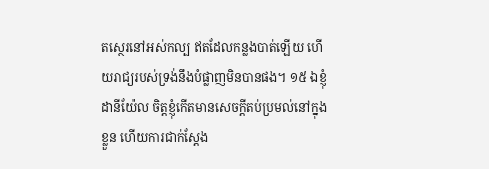តស្ថេរនៅអស់កល្ប ឥតដែលកន្លងបាត់ឡើយ ហើយរាជ្យរបស់ទ្រង់នឹងបំផ្លាញមិនបានផង។ ១៥ ឯខ្ញុំ ដានីយ៉ែល ចិត្តខ្ញុំកើតមានសេចក្តីតប់ប្រមល់នៅក្នុងខ្លួន ហើយការជាក់ស្តែង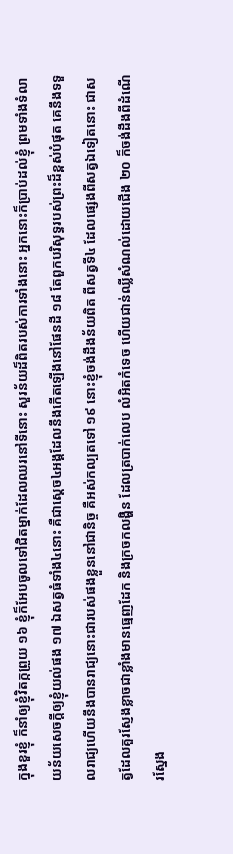ក្នុងខួរខ្ញុំ ក៏នាំឲ្យខ្ញុំវិតក្កព្រួយ ១៦ ខ្ញុំក៏អែបចូលទៅជិតម្នាក់ដែលឈរនៅទីនោះ សួរន័យដ៏ពិតរបស់ការទាំងនោះ អ្នកនោះក៏ប្រាប់ដល់ខ្ញុំ ព្រមទាំងទំលាយន័យសេចក្តីឲ្យខ្ញុំយល់ផង ១៧ ឯសត្វធំទាំង៤នោះ គឺជាស្តេច៤អង្គដែលនឹងកើតឡើងនៅផែនដី ១៨ តែពួកបរិសុទ្ធរបស់ព្រះដ៏ខ្ពស់បំផុត គេនឹងទទួលរាជ្យហើយនឹងបានរាជ្យនោះជារបស់ផងខ្លួននៅជានិច្ច គឺអស់កល្បតទៅ ១៩ នោះខ្ញុំចង់ដឹងន័យពិត ពីសត្វទី៤ ដែលផ្សេងពីសត្វឯទៀតនោះ ជាសត្វដែលគួរស្ញែងខ្លាចជាខ្លាំងមានធ្មេញដែក និងក្រចកលង្ហិន ដែលត្របាក់លេប លំអិតកំទេច ហើយជាន់ឈ្លីសំណល់ដោយជើង ២០ ក៏ចង់ដឹងពីដំណើរស្នែង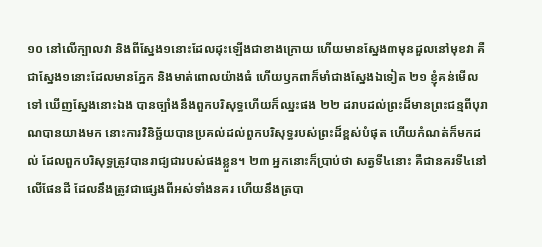១០ នៅលើក្បាលវា និងពីស្នែង១នោះដែលដុះឡើងជាខាងក្រោយ ហើយមានស្នែង៣មុនដួលនៅមុខវា គឺជាស្នែង១នោះដែលមានភ្នែក និងមាត់ពោលយ៉ាងធំ ហើយឫកពាក៏មាំជាងស្នែងឯទៀត ២១ ខ្ញុំគន់មើលទៅ ឃើញស្នែងនោះឯង បានច្បាំងនឹងពួកបរិសុទ្ធហើយក៏ឈ្នះផង ២២ ដរាបដល់ព្រះដ៏មានព្រះជន្មពីបុរាណបានយាងមក នោះការវិនិច្ឆ័យបានប្រគល់ដល់ពួកបរិសុទ្ធរបស់ព្រះដ៏ខ្ពស់បំផុត ហើយកំណត់ក៏មកដល់ ដែលពួកបរិសុទ្ធត្រូវបានរាជ្យជារបស់ផងខ្លួន។ ២៣ អ្នកនោះក៏ប្រាប់ថា សត្វទី៤នោះ គឺជានគរទី៤នៅលើផែនដី ដែលនឹងត្រូវជាផ្សេងពីអស់ទាំងនគរ ហើយនឹងត្របា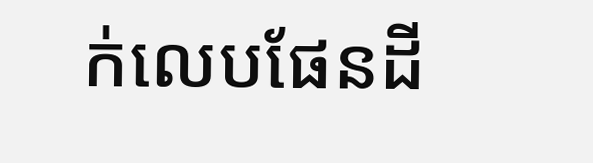ក់លេបផែនដី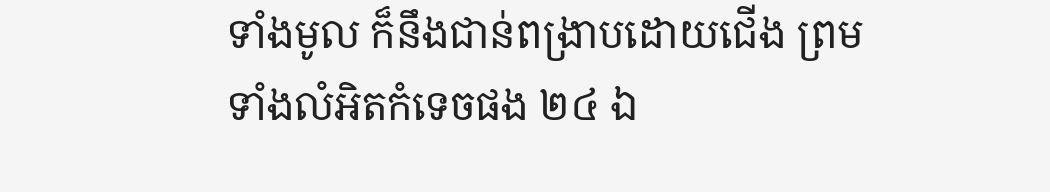ទាំងមូល ក៏នឹងជាន់ពង្រាបដោយជើង ព្រមទាំងលំអិតកំទេចផង ២៤ ឯ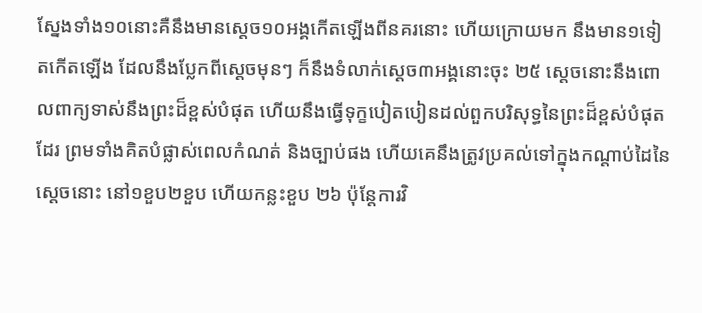ស្នែងទាំង១០នោះគឺនឹងមានស្តេច១០អង្គកើតឡើងពីនគរនោះ ហើយក្រោយមក នឹងមាន១ទៀតកើតឡើង ដែលនឹងប្លែកពីស្តេចមុនៗ ក៏នឹងទំលាក់ស្តេច៣អង្គនោះចុះ ២៥ ស្តេចនោះនឹងពោលពាក្យទាស់នឹងព្រះដ៏ខ្ពស់បំផុត ហើយនឹងធ្វើទុក្ខបៀតបៀនដល់ពួកបរិសុទ្ធនៃព្រះដ៏ខ្ពស់បំផុតដែរ ព្រមទាំងគិតបំផ្លាស់ពេលកំណត់ និងច្បាប់ផង ហើយគេនឹងត្រូវប្រគល់ទៅក្នុងកណ្តាប់ដៃនៃស្តេចនោះ នៅ១ខួប២ខួប ហើយកន្លះខួប ២៦ ប៉ុន្តែការវិ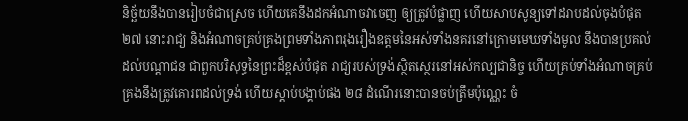និច្ឆ័យនឹងបានរៀបចំជាស្រេច ហើយគេនឹងដកអំណាចវាចេញ ឲ្យត្រូវបំផ្លាញ ហើយសាបសូន្យទៅដរាបដល់ចុងបំផុត ២៧ នោះរាជ្យ និងអំណាចគ្រប់គ្រងព្រមទាំងភាពរុងរឿងឧត្តមនៃអស់ទាំងនគរនៅក្រោមមេឃទាំងមូល នឹងបានប្រគល់ ដល់បណ្តាជន ជាពួកបរិសុទ្ធនៃព្រះដ៏ខ្ពស់បំផុត រាជ្យរបស់ទ្រង់ស្ថិតស្ថេរនៅអស់កល្បជានិច្ច ហើយគ្រប់ទាំងអំណាចគ្រប់គ្រងនឹងត្រូវគោរពដល់ទ្រង់ ហើយស្តាប់បង្គាប់ផង ២៨ ដំណើរនោះបានចប់ត្រឹមប៉ុណ្ណេះ ចំ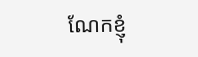ណែកខ្ញុំ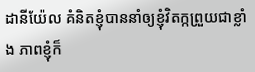ដានីយ៉ែល គំនិតខ្ញុំបាននាំឲ្យខ្ញុំវិតក្កព្រួយជាខ្លាំង ភាពខ្ញុំក៏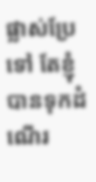ផ្លាស់ប្រែទៅ តែខ្ញុំបានទុកដំណើរ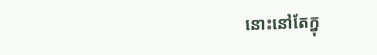នោះនៅតែក្នុ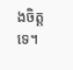ងចិត្តទេ។